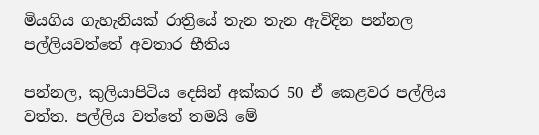මියගිය ගැහැනියක් රාත්‍රියේ තැන තැන ඇවිදින පන්නල පල්ලියවත්තේ අවතාර භීතිය

පන්නල, කුලියාපිටිය දෙසින් අක්කර 50 ඒ කෙළවර පල්ලිය වත්ත. පල්ලිය වත්තේ තමයි මේ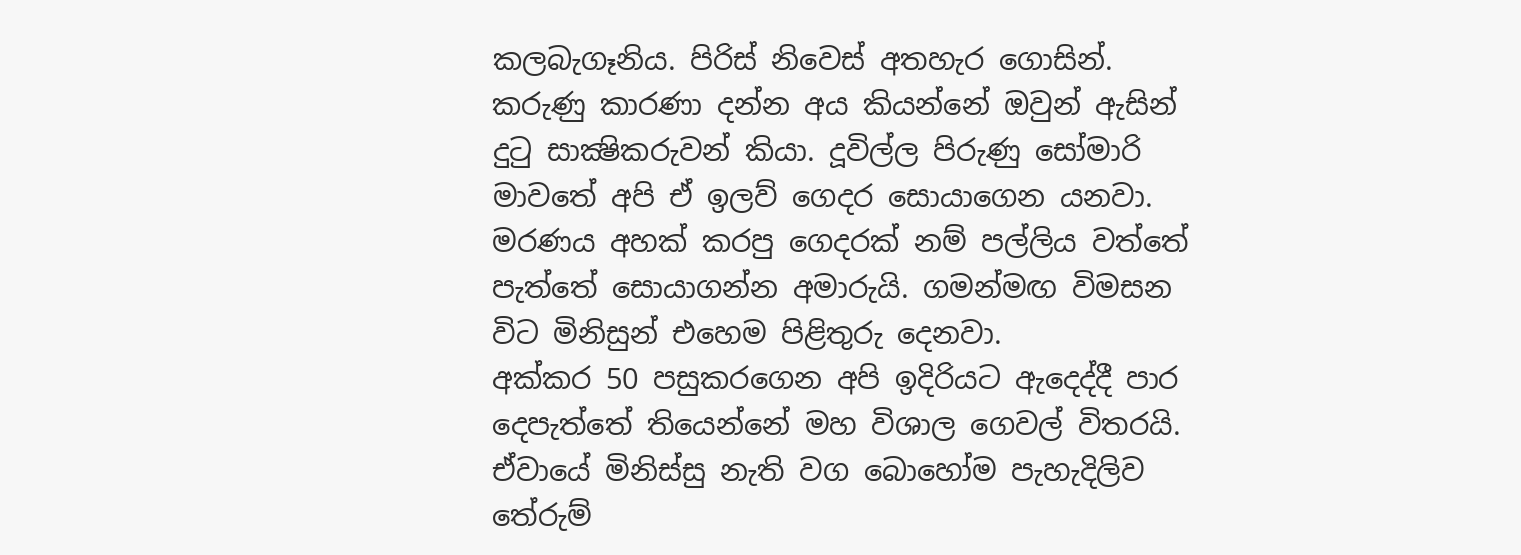කලබැගෑනිය. පිරිස් නිවෙස් අතහැර ගොසින්. කරුණු කාරණා දන්න අය කියන්නේ ඔවුන් ඇසින් දුටු සාක්‍ෂිකරුවන් කියා. දූවිල්ල පිරුණු සෝමාරි මාවතේ අපි ඒ ඉලව් ගෙදර සොයාගෙන යනවා. මරණය අහක් කරපු ගෙදරක් නම් පල්ලිය වත්තේ පැත්තේ සොයාගන්න අමාරුයි. ගමන්මඟ විමසන විට මිනිසුන් එහෙම පිළිතුරු දෙනවා.
අක්කර 50 පසුකරගෙන අපි ඉදිරියට ඇදෙද්දී පාර දෙපැත්තේ තියෙන්නේ මහ විශාල ගෙවල් විතරයි. ඒවායේ මිනිස්සු නැති වග බොහෝම පැහැදිලිව තේරුම්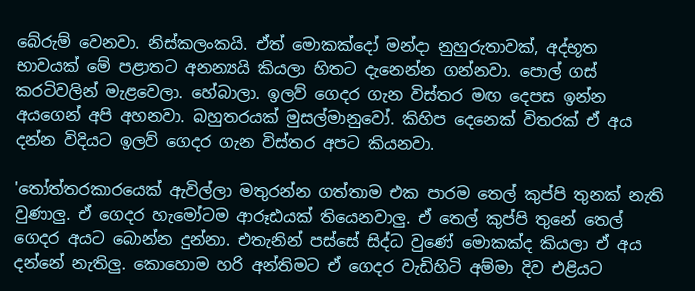බේරුම් වෙනවා. නිස්කලංකයි. ඒත් මොකක්දෝ මන්දා නුහුරුතාවක්, අද්භූත භාවයක් මේ පළාතට අනන්‍යයි කියලා හිතට දැනෙන්න ගන්නවා. පොල් ගස් කරටිවලින් මැළවෙලා. හේබාලා. ඉලව් ගෙදර ගැන විස්තර මඟ දෙපස ඉන්න අයගෙන් අපි අහනවා. බහුතරයක් මුසල්මානුවෝ. කිහිප දෙනෙක් විතරක් ඒ අය දන්න විදියට ඉලව් ගෙදර ගැන විස්තර අපට කියනවා.

'තෝත්තරකාරයෙක් ඇවිල්ලා මතුරන්න ගත්තාම එක පාරම තෙල් කුප්පි තුනක් නැති වුණාලු. ඒ ගෙදර හැමෝටම ආරූඪයක් තියෙනවාලු. ඒ තෙල් කුප්පි තුනේ තෙල් ගෙදර අයට බොන්න දුන්නා. එතැනින් පස්සේ සිද්ධ වුණේ මොකක්ද කියලා ඒ අය දන්නේ නැතිලු. කොහොම හරි අන්තිමට ඒ ගෙදර වැඩිහිටි අම්මා දිව එළියට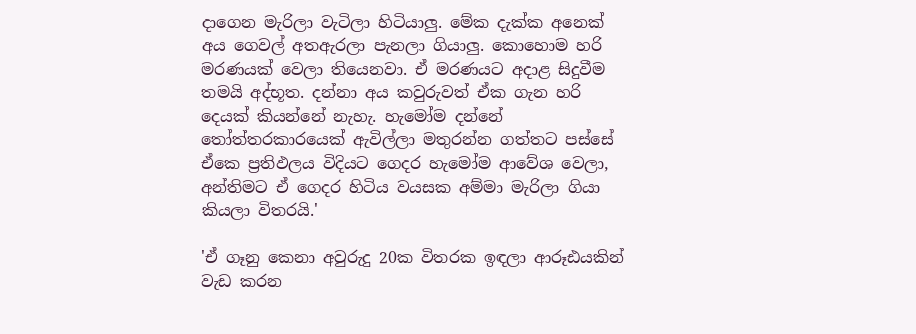දාගෙන මැරිලා වැටිලා හිටියාලු. මේක දැක්ක අනෙක් අය ගෙවල් අතඇරලා පැනලා ගියාලු. කොහොම හරි මරණයක් වෙලා තියෙනවා. ඒ මරණයට අදාළ සිදුවීම තමයි අද්භූත. දන්නා අය කවුරුවත් ඒක ගැන හරි දෙයක් කියන්නේ නැහැ. හැමෝම දන්නේ තෝත්තරකාරයෙක් ඇවිල්ලා මතුරන්න ගත්තට පස්සේ ඒකෙ ප්‍රතිඵලය විදියට ගෙදර හැමෝම ආවේශ වෙලා, අන්තිමට ඒ ගෙදර හිටිය වයසක අම්මා මැරිලා ගියා කියලා විතරයි.'

'ඒ ගෑනු කෙනා අවුරුදු 20ක විතරක ඉඳලා ආරූඪයකින් වැඩ කරන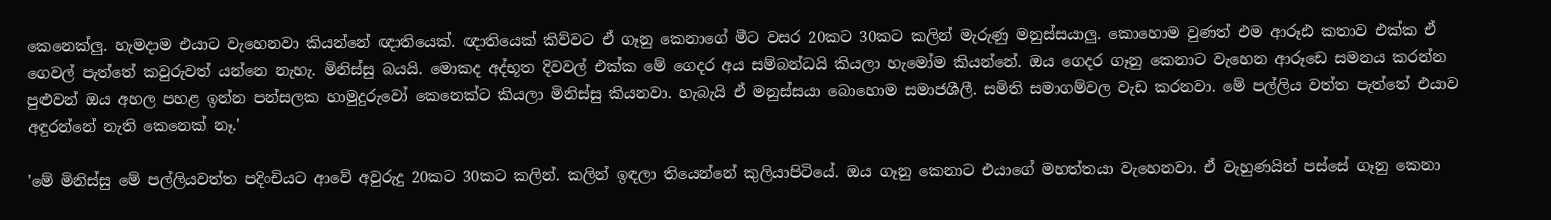කෙනෙක්ලු. හැමදාම එයාට වැහෙනවා කියන්නේ ඥාතියෙක්. ඥාතියෙක් කිව්වට ඒ ගෑනු කෙනාගේ මීට වසර 20කට 30කට කලින් මැරුණු මනුස්සයාලු. කොහොම වුණත් එම ආරූඪ කතාව එක්ක ඒ ගෙවල් පැත්තේ කවුරුවත් යන්නෙ නැහැ. මිනිස්සු බයයි. මොකද අද්භූත දිවවල් එක්ක මේ ගෙදර අය සම්බන්ධයි කියලා හැමෝම කියන්නේ. ඔය ගෙදර ගෑනු කෙනාට වැහෙන ආරූඩෙ සමනය කරන්න පුළුවන් ඔය අහල පහළ ඉන්න පන්සලක හාමුදුරුවෝ කෙනෙක්ට කියලා මිනිස්සු කියනවා. හැබැයි ඒ මනුස්සයා බොහොම සමාජශීලී. සමිති සමාගම්වල වැඩ කරනවා. මේ පල්ලිය වත්ත පැත්තේ එයාව අඳුරන්නේ නැති කෙනෙක් නෑ.'

'මේ මිනිස්සු මේ පල්ලියවත්ත පදිංචියට ආවේ අවුරුදු 20කට 30කට කලින්. කලින් ඉඳලා තියෙන්නේ කුලියාපිටියේ. ඔය ගෑනු කෙනාට එයාගේ මහත්තයා වැහෙනවා. ඒ වැහුණයින් පස්සේ ගෑනු කෙනා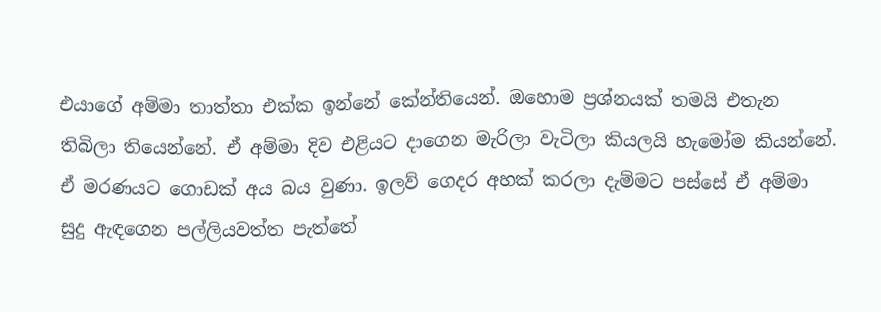එයාගේ අම්මා තාත්තා එක්ක ඉන්නේ කේන්තියෙන්. ඔහොම ප්‍රශ්නයක් තමයි එතැන තිබිලා තියෙන්නේ. ඒ අම්මා දිව එළියට දාගෙන මැරිලා වැටිලා කියලයි හැමෝම කියන්නේ. ඒ මරණයට ගොඩක් අය බය වුණා. ඉලව් ගෙදර අහක් කරලා දැම්මට පස්සේ ඒ අම්මා සුදු ඇඳගෙන පල්ලියවත්ත පැත්තේ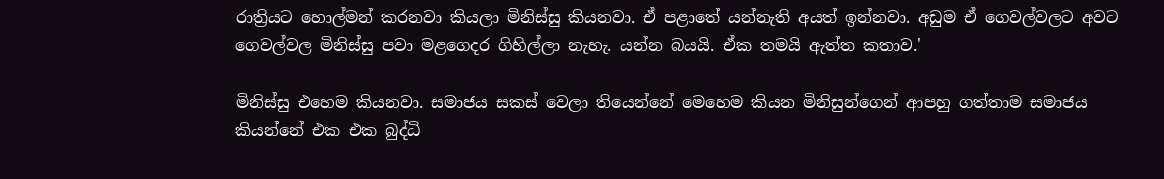රාත්‍රියට හොල්මන් කරනවා කියලා මිනිස්සු කියනවා. ඒ පළාතේ යන්නැති අයත් ඉන්නවා. අඩුම ඒ ගෙවල්වලට අවට ගෙවල්වල මිනිස්සු පවා මළගෙදර ගිහිල්ලා නැහැ. යන්න බයයි. ඒක තමයි ඇත්ත කතාව.'

මිනිස්සු එහෙම කියනවා. සමාජය සකස් වෙලා තියෙන්නේ මෙහෙම කියන මිනිසුන්ගෙන් ආපහු ගත්තාම සමාජය කියන්නේ එක එක බුද්ධි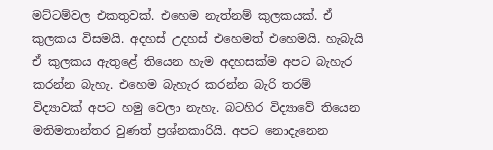මට්ටම්වල එකතුවක්. එහෙම නැත්නම් කුලකයක්. ඒ කුලකය විසමයි. අදහස් උදහස් එහෙමත් එහෙමයි. හැබැයි ඒ කුලකය ඇතුළේ තියෙන හැම අදහසක්ම අපට බැහැර කරන්න බැහැ. එහෙම බැහැර කරන්න බැරි තරම් විද්‍යාවක් අපට හමු වෙලා නැහැ. බටහිර විද්‍යාවේ තියෙන මතිමතාන්තර වුණත් ප්‍රශ්නකාරියි. අපට නොදැනෙන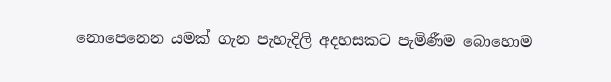නොපෙනෙන යමක් ගැන පැහැදිලි අදහසකට පැමිණීම බොහොම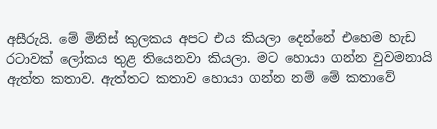අසීරුයි. මේ මිනිස් කුලකය අපට එය කියලා දෙන්නේ එහෙම හැඩ රටාවක් ලෝකය තුළ තියෙනවා කියලා. මට හොයා ගන්න වුවමනායි ඇත්ත කතාව. ඇත්තට කතාව හොයා ගන්න නම් මේ කතාවේ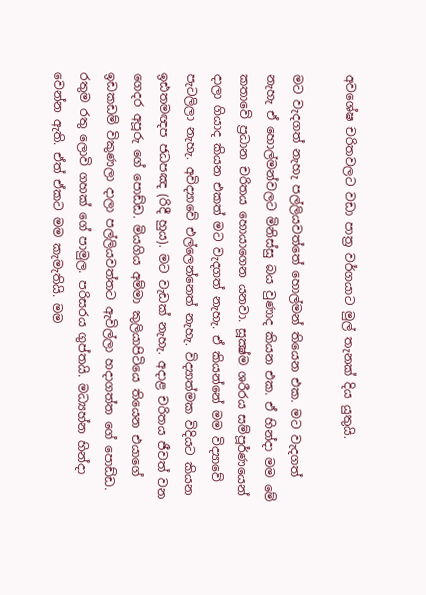අවශේෂ චරිතවලට වඩා පාත්‍ර වර්ගයාට මුල් තැනක් දිය යුතුයි.

මට වැදගත් නැහැ පල්ලියවත්තේ හොල්මන් තියෙන එක. මට වැදගත් නැහැ ඒ හොල්මන්වලට මිනිස්සු බය වුණාද කියන එක. ඒ හින්දා මම මේ කතාවේ ප්‍රධාන චරිතය හොයාගෙන යනවා. සූක්‍ෂ්ම ශරීරය සම්පූර්ණයෙන් දාලා ගියාද කියන එකත් මට වැදගත් නැහැ. ඒ කියන්නේ මම විද්‍යාවේ පැටලිලා නැහැ. අවිද්‍යාවේ එල්ලෙන්නෙත් නැහැ. විද්‍යාත්මක විදියට කියන ඉඪතමඥප ජධපඤ (රිදී හුය). මට වැඩක් නැහැ. අදාළ චරිතය ජීවත් වන ගෙදර අපූරු ගේ පොඩ්ඩ. මියගිය අම්මා කුලියාපිටියෙ තියෙන එයාගේ ඉඩකඩම් විකුණලා දාලා පල්ලියවත්තට ඇවිල්ලා හදාගත්ත ගේ පොඩ්ඩ. රතුම රතු ලොවි ගහක් ගේ පාමුල. පරිසරය ගුප්තයි. මධ්‍යහ්න හින්දා වෙන්න ඇති. ඒත් ඒකට මම කැමැතියි. මම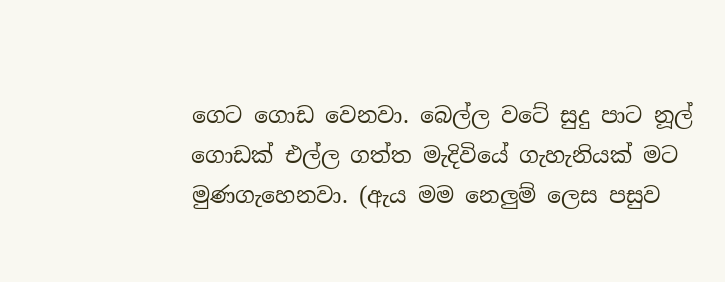ගෙට ගොඩ වෙනවා. බෙල්ල වටේ සුදු පාට නූල් ගොඩක් එල්ල ගත්ත මැදිවියේ ගැහැනියක් මට මුණගැහෙනවා. (ඇය මම නෙලුම් ලෙස පසුව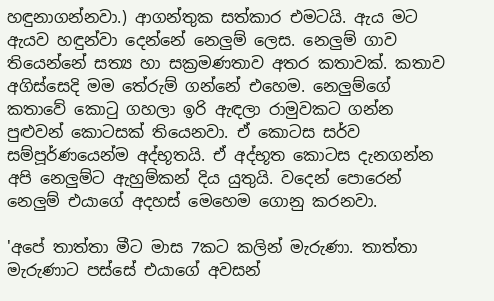හඳුනාගන්නවා.) ආගන්තුක සත්කාර එමටයි. ඇය මට ඇයව හඳුන්වා දෙන්නේ නෙලුම් ලෙස. නෙලුම් ගාව තියෙන්නේ සත්‍ය හා සක්‍රමණතාව අතර කතාවක්. කතාව අගිස්සෙදි මම තේරුම් ගන්නේ එහෙම. නෙලුම්ගේ කතාවේ කොටු ගහලා ඉරි ඇඳලා රාමුවකට ගන්න පුළුවන් කොටසක් තියෙනවා. ඒ කොටස සර්ව සම්පූර්ණයෙන්ම අද්භූතයි. ඒ අද්භූත කොටස දැනගන්න අපි නෙලුම්ට ඇහුම්කන් දිය යුතුයි. වදෙන් පොරෙන් නෙලුම් එයාගේ අදහස් මෙහෙම ගොනු කරනවා.

'අපේ තාත්තා මීට මාස 7කට කලින් මැරුණා. තාත්තා මැරුණාට පස්සේ එයාගේ අවසන්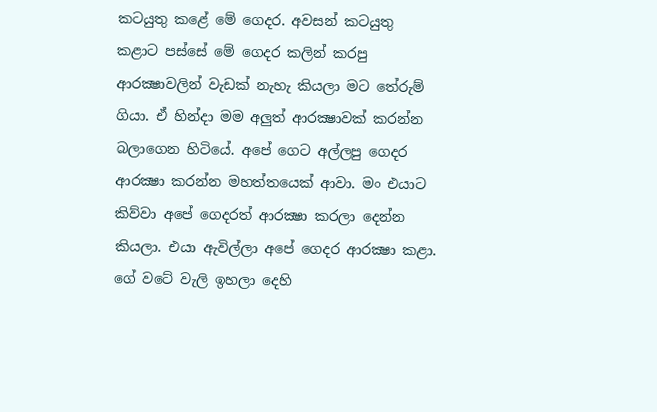කටයුතු කළේ මේ ගෙදර. අවසන් කටයුතු කළාට පස්සේ මේ ගෙදර කලින් කරපු ආරක්‍ෂාවලින් වැඩක් නැහැ කියලා මට තේරුම් ගියා. ඒ හින්දා මම අලුත් ආරක්‍ෂාවක් කරන්න බලාගෙන හිටියේ. අපේ ගෙට අල්ලපු ගෙදර ආරක්‍ෂා කරන්න මහත්තයෙක් ආවා. මං එයාට කිව්වා අපේ ගෙදරත් ආරක්‍ෂා කරලා දෙන්න කියලා. එයා ඇවිල්ලා අපේ ගෙදර ආරක්‍ෂා කළා. ගේ වටේ වැලි ඉහලා දෙහි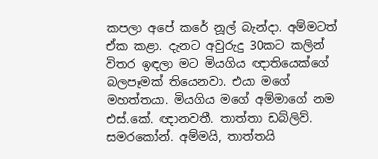කපලා අපේ කරේ නූල් බැන්දා. අම්මටත් ඒක කළා. දැනට අවුරුදු 30කට කලින් විතර ඉඳලා මට මියගිය ඥාතියෙක්ගේ බලපෑමක් තියෙනවා. එයා මගේ මහත්තයා. මියගිය මගේ අම්මාගේ නම එස්.කේ. ඥානවතී. තාත්තා ඩබ්ලිව්. සමරකෝන්. අම්මයි, තාත්තයි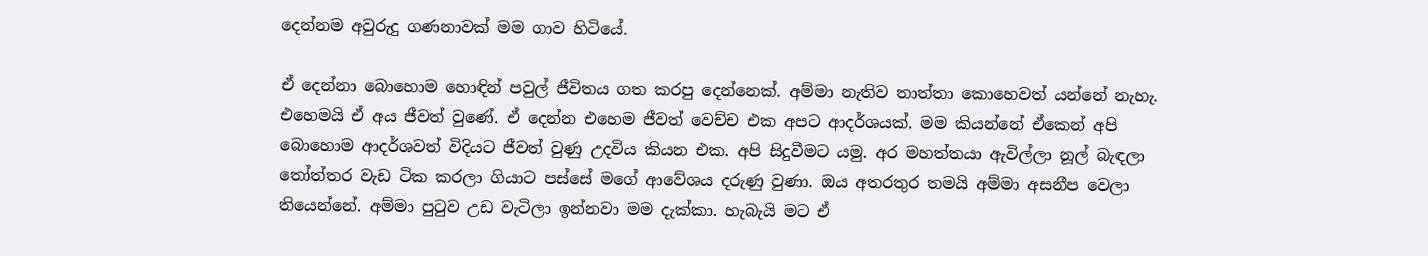දෙන්නම අවුරුදු ගණනාවක් මම ගාව හිටියේ.

ඒ දෙන්නා බොහොම හොඳින් පවුල් ජීවිතය ගත කරපු දෙන්නෙක්. අම්මා නැතිව තාත්තා කොහෙවත් යන්නේ නැහැ. එහෙමයි ඒ අය ජීවත් වුණේ. ඒ දෙන්න එහෙම ජීවත් වෙච්ච එක අපට ආදර්ශයක්. මම කියන්නේ ඒකෙන් අපි බොහොම ආදර්ශවත් විදියට ජීවත් වුණු උදවිය කියන එක. අපි සිදුවීමට යමු. අර මහත්තයා ඇවිල්ලා නූල් බැඳලා තෝත්තර වැඩ ටික කරලා ගියාට පස්සේ මගේ ආවේශය දරුණු වුණා. ඔය අතරතුර තමයි අම්මා අසනීප වෙලා තියෙන්නේ. අම්මා පුටුව උඩ වැටිලා ඉන්නවා මම දැක්කා. හැබැයි මට ඒ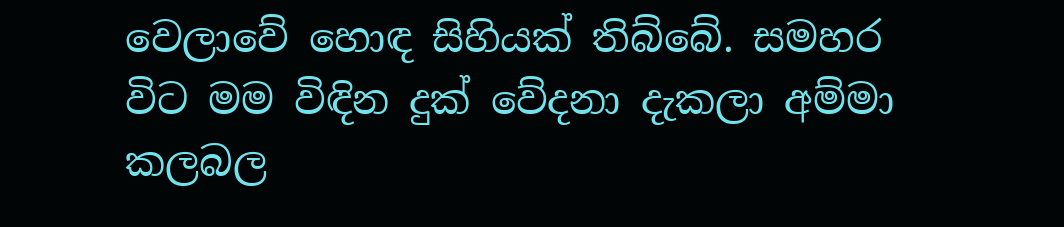වෙලාවේ හොඳ සිහියක් තිබ්බේ. සමහර විට මම විඳින දුක් වේදනා දැකලා අම්මා කලබල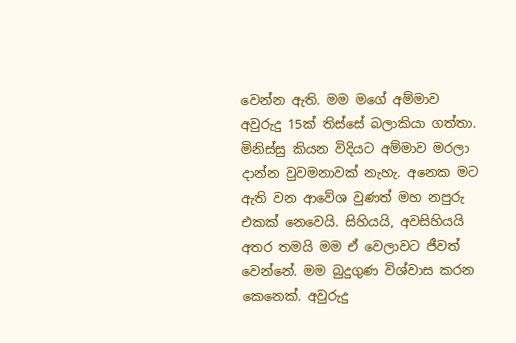වෙන්න ඇති. මම මගේ අම්මාව අවුරුදු 15ක් තිස්සේ බලාකියා ගත්තා. මිනිස්සු කියන විදියට අම්මාව මරලා දාන්න වුවමනාවක් නැහැ. අනෙක මට ඇති වන ආවේශ වුණත් මහ නපුරු එකක් නෙවෙයි. සිහියයි, අවසිහියයි අතර තමයි මම ඒ වෙලාවට ජීවත් වෙන්නේ. මම බුදුගුණ විශ්වාස කරන කෙනෙක්. අවුරුදු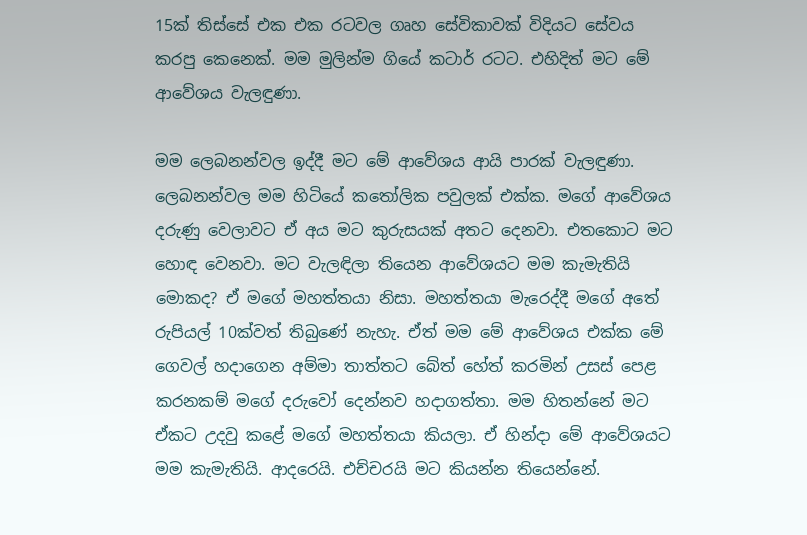15ක් තිස්සේ එක එක රටවල ගෘහ සේවිකාවක් විදියට සේවය කරපු කෙනෙක්. මම මුලින්ම ගියේ කටාර් රටට. එහිදිත් මට මේ ආවේශය වැලඳුණා.

මම ලෙබනන්වල ඉද්දී මට මේ ආවේශය ආයි පාරක් වැලඳුණා. ලෙබනන්වල මම හිටියේ කතෝලික පවුලක් එක්ක. මගේ ආවේශය දරුණු වෙලාවට ඒ අය මට කුරුසයක් අතට දෙනවා. එතකොට මට හොඳ වෙනවා. මට වැලඳිලා තියෙන ආවේශයට මම කැමැතියි මොකද? ඒ මගේ මහත්තයා නිසා. මහත්තයා මැරෙද්දී මගේ අතේ රුපියල් 10ක්වත් තිබුණේ නැහැ. ඒත් මම මේ ආවේශය එක්ක මේ ගෙවල් හදාගෙන අම්මා තාත්තට බේත් හේත් කරමින් උසස් පෙළ කරනකම් මගේ දරුවෝ දෙන්නව හදාගත්තා. මම හිතන්නේ මට ඒකට උදවු කළේ මගේ මහත්තයා කියලා. ඒ හින්දා මේ ආවේශයට මම කැමැතියි. ආදරෙයි. එච්චරයි මට කියන්න තියෙන්නේ.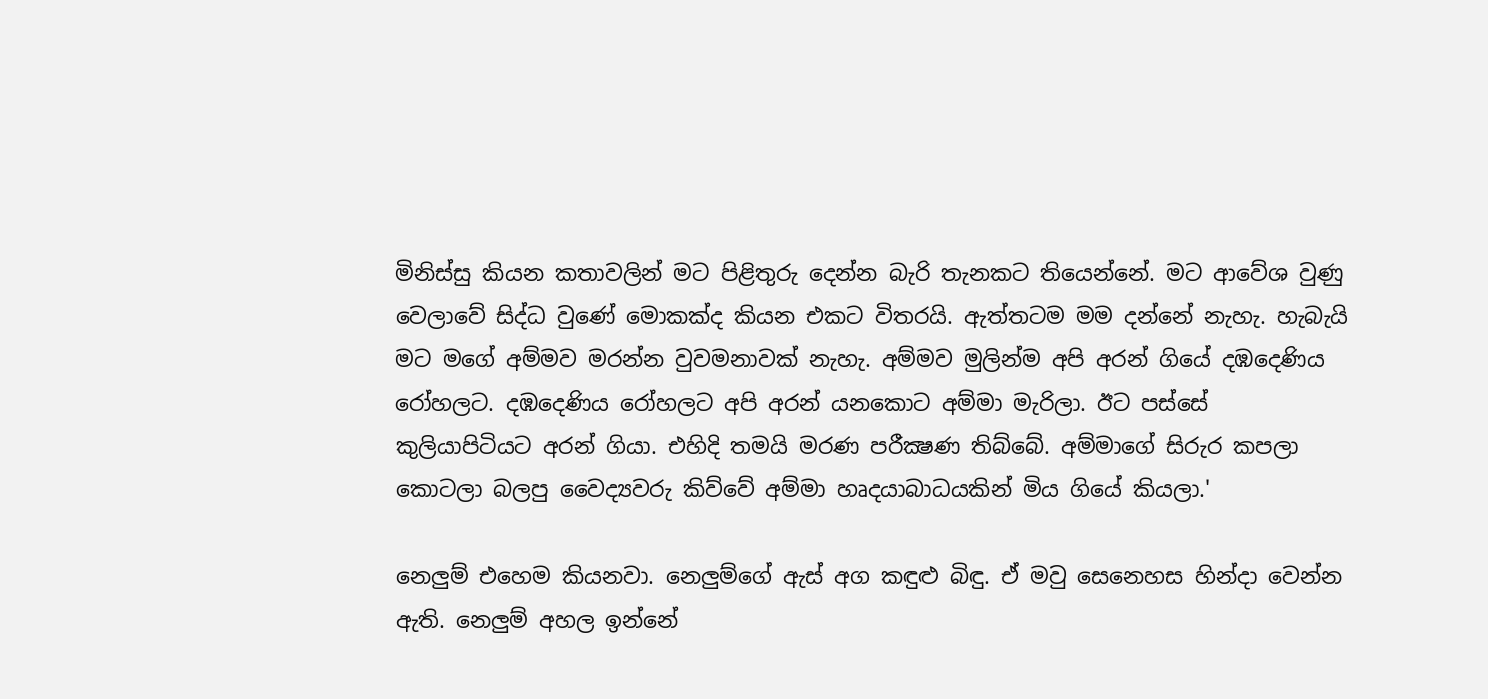මිනිස්සු කියන කතාවලින් මට පිළිතුරු දෙන්න බැරි තැනකට තියෙන්නේ. මට ආවේශ වුණු වෙලාවේ සිද්ධ වුණේ මොකක්ද කියන එකට විතරයි. ඇත්තටම මම දන්නේ නැහැ. හැබැයි මට මගේ අම්මව මරන්න වුවමනාවක් නැහැ. අම්මව මුලින්ම අපි අරන් ගියේ දඹදෙණිය රෝහලට. දඹදෙණිය රෝහලට අපි අරන් යනකොට අම්මා මැරිලා. ඊට පස්සේ කුලියාපිටියට අරන් ගියා. එහිදි තමයි මරණ පරීක්‍ෂණ තිබ්බේ. අම්මාගේ සිරුර කපලා කොටලා බලපු වෛද්‍යවරු කිව්වේ අම්මා හෘදයාබාධයකින් මිය ගියේ කියලා.'

නෙලුම් එහෙම කියනවා. නෙලුම්ගේ ඇස් අග කඳුළු බිඳු. ඒ මවු සෙනෙහස හින්දා වෙන්න ඇති. නෙලුම් අහල ඉන්නේ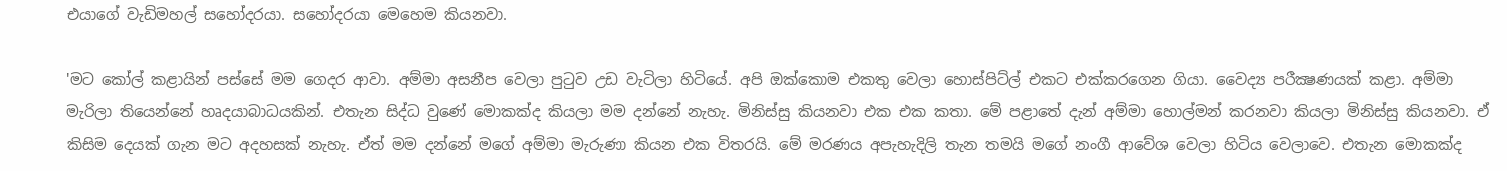එයාගේ වැඩිමහල් සහෝදරයා. සහෝදරයා මෙහෙම කියනවා.

'මට කෝල් කළායින් පස්සේ මම ගෙදර ආවා. අම්මා අසනීප වෙලා පුටුව උඩ වැටිලා හිටියේ. අපි ඔක්කොම එකතු වෙලා හොස්පිට්ල් එකට එක්කරගෙන ගියා. වෛද්‍ය පරීක්‍ෂණයක් කළා. අම්මා මැරිලා තියෙන්නේ හෘදයාබාධයකින්. එතැන සිද්ධ වුණේ මොකක්ද කියලා මම දන්නේ නැහැ. මිනිස්සු කියනවා එක එක කතා. මේ පළාතේ දැන් අම්මා හොල්මන් කරනවා කියලා මිනිස්සු කියනවා. ඒ කිසිම දෙයක් ගැන මට අදහසක් නැහැ. ඒත් මම දන්නේ මගේ අම්මා මැරුණා කියන එක විතරයි. මේ මරණය අපැහැදිලි තැන තමයි මගේ නංගී ආවේශ වෙලා හිටිය වෙලාවෙ. එතැන මොකක්ද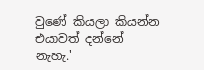වුණේ කියලා කියන්න එයාවත් දන්නේ නැහැ.'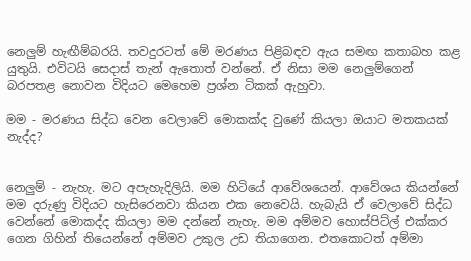නෙලුම් හැඟීම්බරයි. තවදුරටත් මේ මරණය පිළිබඳව ඇය සමඟ කතාබහ කළ යුතුයි. එවිටයි ස‍ෙදාස් තැන් ඇතොත් වන්නේ. ඒ නිසා මම නෙලුම්ගෙන් බරපතළ නොවන විදියට මෙහෙම ප්‍රශ්න ටිකක් ඇහුවා.

මම - මරණය සිද්ධ වෙන වෙලාවේ මොකක්ද වුණේ කියලා ඔයාට මතකයක් නැද්ද?


නෙලුම් - නැහැ. මට අපැහැදිලියි. මම හිටියේ ආවේශයෙන්. ආවේශය කියන්නේ මම දරුණු විදියට හැසිරෙනවා කියන එක නෙවෙයි. හැබැයි ඒ වෙලාවේ සිද්ධ වෙන්නේ මොකද්ද කියලා මම දන්නේ නැහැ. මම අම්මව හොස්පිට්ල් එක්කර ගෙන ගිහින් තියෙන්නේ අම්මව උකුල උඩ තියාගෙන. එතකොටත් අම්මා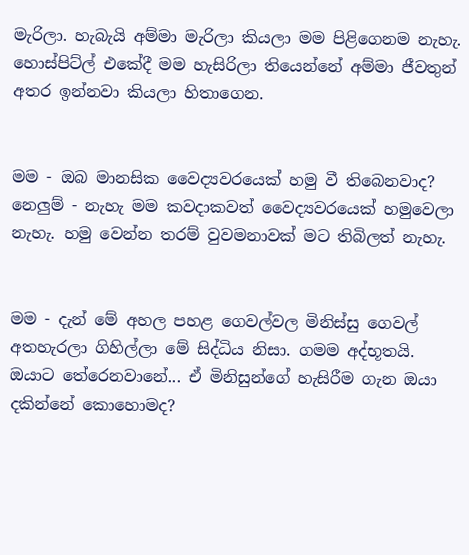මැරිලා. හැබැයි අම්මා මැරිලා කියලා මම පිළිගෙනම නැහැ. හොස්පිට්ල් එකේදී මම හැසිරිලා තියෙන්නේ අම්මා ජීවතුන් අතර ඉන්නවා කියලා හිතාගෙන.


මම - ඔබ මානසික වෛද්‍යවරයෙක් හමු වී තිබෙනවාද?
නෙලුම් - නැහැ මම කවදාකවත් වෛද්‍යවරයෙක් හමුවෙලා නැහැ. හමු වෙන්න තරම් වුවමනාවක් මට තිබිලත් නැහැ.


මම - දැන් මේ අහල පහළ ගෙවල්වල මිනිස්සු ගෙවල් අතහැරලා ගිහිල්ලා මේ සිද්ධිය නිසා. ගමම අද්භූතයි. ඔයාට තේරෙනවානේ... ඒ මිනිසුන්ගේ හැසිරීම ගැන ඔයා දකින්නේ කොහොමද?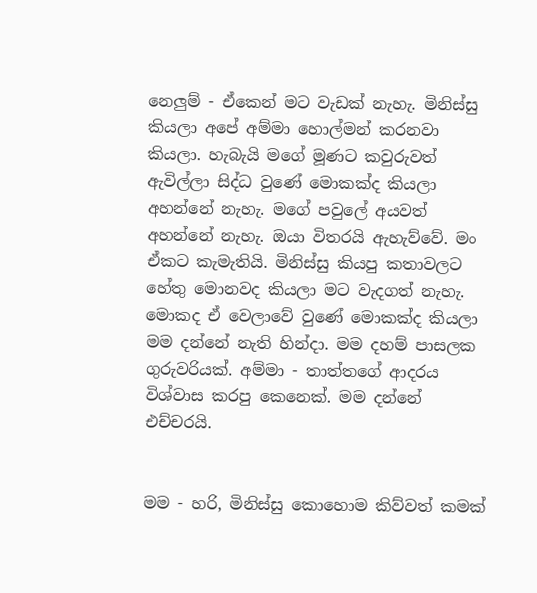නෙලුම් - ඒකෙන් මට වැඩක් නැහැ. මිනිස්සු කියලා අපේ අම්මා හොල්මන් කරනවා කියලා. හැබැයි මගේ මූණට කවුරුවත් ඇවිල්ලා සිද්ධ වුණේ මොකක්ද කියලා අහන්නේ නැහැ. මගේ පවුලේ අයවත් අහන්නේ නැහැ. ඔයා විතරයි ඇහැව්වේ. මං ඒකට කැමැතියි. මිනිස්සු කියපු කතාවලට හේතු මොනවද කියලා මට වැදගත් නැහැ. මොකද ඒ වෙලාවේ වුණේ මොකක්ද කියලා මම දන්නේ නැති හින්දා. මම දහම් පාසලක ගුරුවරියක්. අම්මා - තාත්තගේ ආදරය විශ්වාස කරපු කෙනෙක්. මම දන්නේ එච්චරයි.


මම - හරි, මිනිස්සු කොහොම කිව්වත් කමක්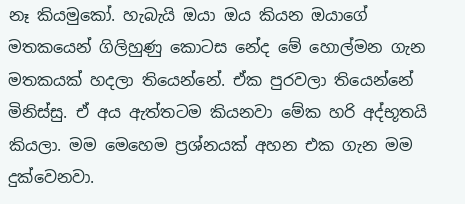නෑ කියමුකෝ. හැබැයි ඔයා ඔය කියන ඔයාගේ මතකයෙන් ගිලිහුණු කොටස නේද මේ හොල්මන ගැන මතකයක් හදලා තියෙන්නේ. ඒක පුරවලා තියෙන්නේ මිනිස්සු. ඒ අය ඇත්තටම කියනවා මේක හරි අද්භූතයි කියලා. මම මෙහෙම ප්‍රශ්නයක් අහන එක ගැන මම දුක්වෙනවා.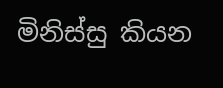මිනිස්සු කියන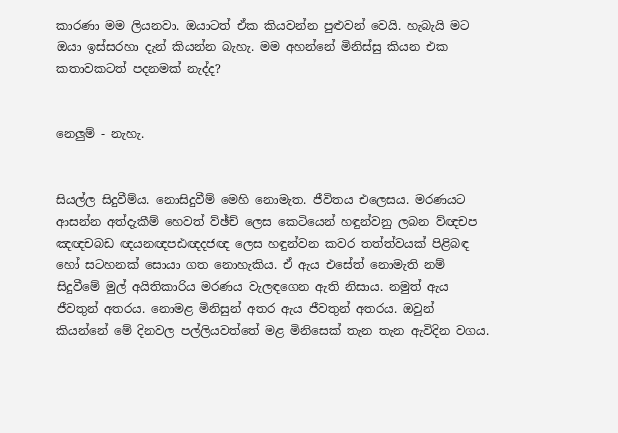කාරණා මම ලියනවා. ඔයාටත් ඒක කියවන්න පුළුවන් වෙයි. හැබැයි මට ඔයා ඉස්සරහා දැන් කියන්න බැහැ. මම අහන්නේ මිනිස්සු කියන එක කතාවකටත් පදනමක් නැද්ද?


නෙලුම් - නැහැ.


සියල්ල සිදුවීම්ය. නොසිදුවීම් මෙහි නොමැත. ජීවිතය එලෙසය. මරණයට ආසන්න අත්දැකීම් හෙවත් ව්ඡ්ච් ලෙස කෙටියෙන් හඳුන්වනු ලබන ව්ඥචප ඤඥචබඩ ඥයනඥපඪඥදජඥ ලෙස හඳුන්වන කවර තත්ත්වයක් පිළිබඳ හෝ සටහනක් සොයා ගත නොහැකිය. ඒ ඇය එසේත් නොමැති නම් සිදුවීමේ මුල් අයිතිකාරිය මරණය වැලඳගෙන ඇති නිසාය. නමුත් ඇය ජීවතුන් අතරය. නොමළ මිනිසුන් අතර ඇය ජීවතුන් අතරය. ඔවුන් කියන්නේ මේ දිනවල පල්ලියවත්තේ මළ මිනිසෙක් තැන තැන ඇවිදින වගය.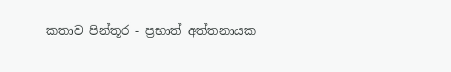කතාව පින්තූර - ප්‍රභාත් අත්තනායක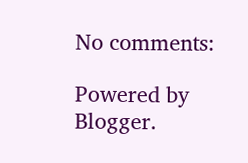No comments:

Powered by Blogger.